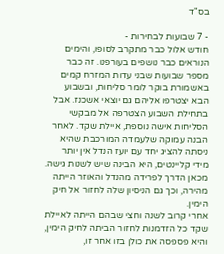בס"ד

- 7 שבועות לבחירות -
חודש אלול כבר מתקרב לסופו, והימים הנוראים כבר נושפים בעורפנו. זה כבר מספר שבועות שבני עדות המזרח קמים באשמורת בוקר לומר סליחות, ובשבוע הבא יצטרפו אליהם גם יוצאי אשכנז. אבל בתחילת השבוע הצטרפה אל מבקשי הסליחות אישה נוספת, איילת שקד. לאחר הבנה עמוקה שלעמדה המורכבת שהיא ניסתה להציג יחד עם יועז הנדל אין יותר מידי קליינטים, היא הבינה שיש לשנות גישה. מכאן הדרך לפרידה מהנדל והאוזר הייתה מהירה, וכך גם הניסיון שלה לחזור אל חיק הימין.
אחרי קרוב לשנה וחצי שבהם הייתה לאיילת שקד כל הזדמנות לחזור הביתה לחיק הימין, והיא פספסה את כולן בזו אחר זו,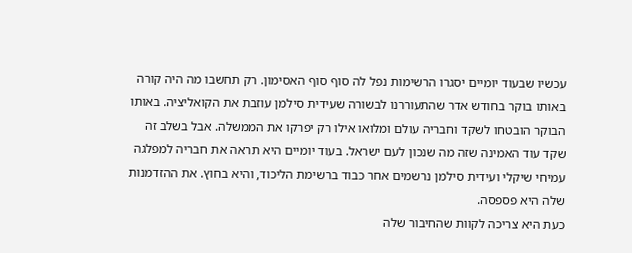עכשיו שבעוד יומיים יסגרו הרשימות נפל לה סוף סוף האסימון. רק תחשבו מה היה קורה באותו בוקר בחודש אדר שהתעוררנו לבשורה שעידית סילמן עוזבת את הקואליציה. באותו הבוקר הובטחו לשקד וחבריה עולם ומלואו אילו רק יפרקו את הממשלה. אבל בשלב זה שקד עוד האמינה שזה מה שנכון לעם ישראל. בעוד יומיים היא תראה את חבריה למפלגה עמיחי שיקלי ועידית סילמן נרשמים אחר כבוד ברשימת הליכוד, והיא בחוץ. את ההזדמנות שלה היא פספסה.
כעת היא צריכה לקוות שהחיבור שלה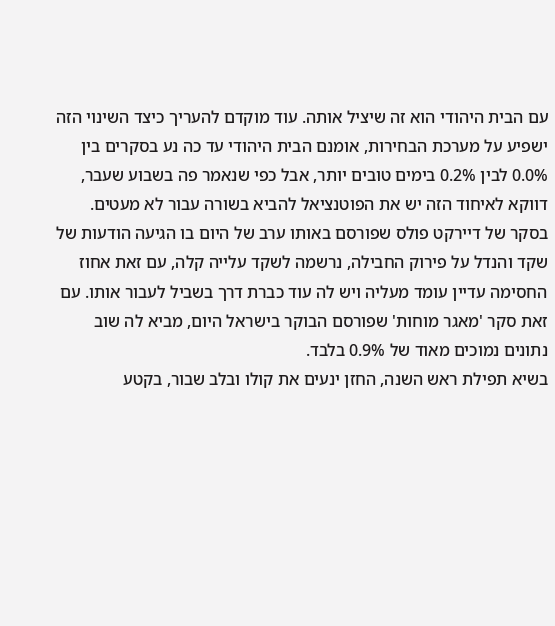עם הבית היהודי הוא זה שיציל אותה. עוד מוקדם להעריך כיצד השינוי הזה ישפיע על מערכת הבחירות, אומנם הבית היהודי עד כה נע בסקרים בין 0.0% לבין 0.2% בימים טובים יותר, אבל כפי שנאמר פה בשבוע שעבר, דווקא לאיחוד הזה יש את הפוטנציאל להביא בשורה עבור לא מעטים. בסקר של דיירקט פולס שפורסם באותו ערב של היום בו הגיעה הודעות של שקד והנדל על פירוק החבילה, נרשמה לשקד עלייה קלה, עם זאת אחוז החסימה עדיין עומד מעליה ויש לה עוד כברת דרך בשביל לעבור אותו. עם זאת סקר 'מאגר מוחות' שפורסם הבוקר בישראל היום, מביא לה שוב נתונים נמוכים מאוד של 0.9% בלבד.
בשיא תפילת ראש השנה, החזן ינעים את קולו ובלב שבור, בקטע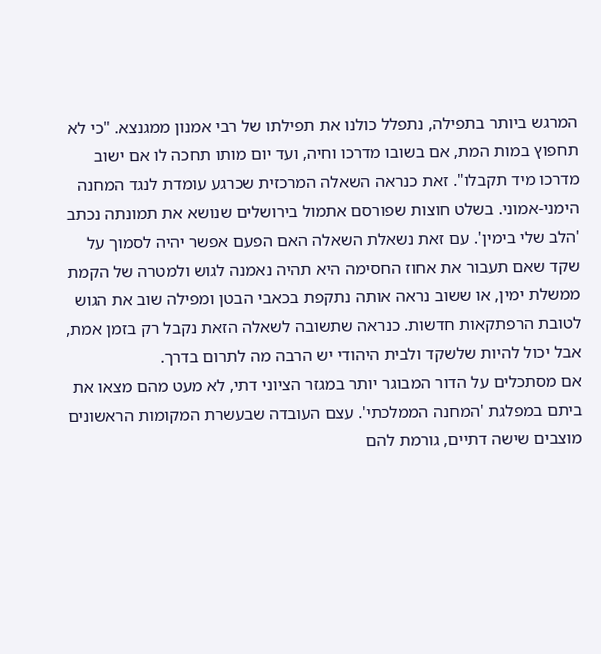המרגש ביותר בתפילה, נתפלל כולנו את תפילתו של רבי אמנון ממגנצא. "כי לא תחפוץ במות המת, אם בשובו מדרכו וחיה, ועד יום מותו תחכה לו אם ישוב מדרכו מיד תקבלו". זאת כנראה השאלה המרכזית שכרגע עומדת לנגד המחנה הימני-אמוני. בשלט חוצות שפורסם אתמול בירושלים שנושא את תמונתה נכתב 'הלב שלי בימין'. עם זאת נשאלת השאלה האם הפעם אפשר יהיה לסמוך על שקד שאם תעבור את אחוז החסימה היא תהיה נאמנה לגוש ולמטרה של הקמת ממשלת ימין, או ששוב נראה אותה נתקפת בכאבי הבטן ומפילה שוב את הגוש לטובת הרפתקאות חדשות. כנראה שתשובה לשאלה הזאת נקבל רק בזמן אמת, אבל יכול להיות שלשקד ולבית היהודי יש הרבה מה לתרום בדרך.
אם מסתכלים על הדור המבוגר יותר במגזר הציוני דתי, לא מעט מהם מצאו את ביתם במפלגת 'המחנה הממלכתי'. עצם העובדה שבעשרת המקומות הראשונים מוצבים שישה דתיים, גורמת להם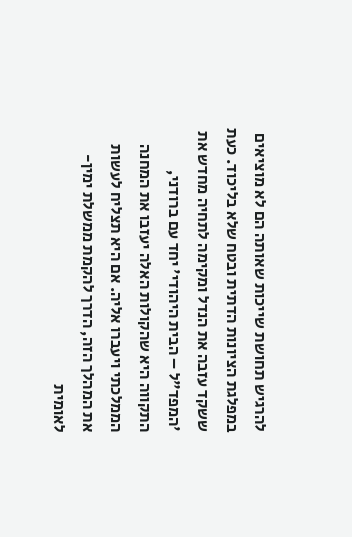להרגיש תחושת שייכות שאותה הם לא מוציאים במפלגת הציונות הדתית ובטח שלא בליכוד. כעת ששקד עזבה את הנדל ומקימה לתחיה מחדש את 'המפד"ל – הבית היהודי' יחד עם ברודני, התקווה היא שהקולות האלה יעזבו את המחנה הממלכתי ויעברו אליה. אם היא תצליח לעשות את המהלך הזה, הדרך להקמת ממשלת ימין-לאומית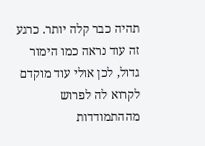תהיה כבר קלה יותר. כרגע זה עוד נראה כמו הימור גדול, לכן אולי עוד מוקדם לקרוא לה לפרוש מההתמודדות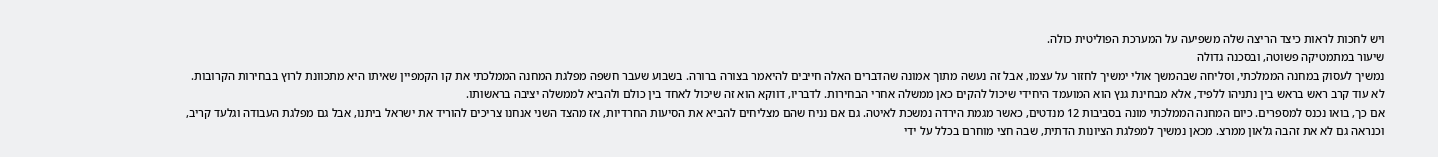ויש לחכות לראות כיצד הריצה שלה משפיעה על המערכת הפוליטית כולה.
שיעור במתמטיקה פשוטה, ובסכנה גדולה
נמשיך לעסוק במחנה הממלכתי, וסליחה שבהמשך אולי ימשיך לחזור על עצמו, אבל זה נעשה מתוך אמונה שהדברים האלה חייבים להיאמר בצורה ברורה. בשבוע שעבר חשפה מפלגת המחנה הממלכתי את קו הקמפיין שאיתו היא מתכוונת לרוץ בבחירות הקרובות. לא עוד קרב ראש בראש בין נתניהו ללפיד, אלא מבחינת גנץ הוא המועמד היחידי שיכול להקים כאן ממשלה אחרי הבחירות. לדבריו, דווקא הוא זה שיכול לאחד בין כולם ולהביא לממשלה יציבה בראשותו.
אם כך, בואו נכנס למספרים. כיום המחנה הממלכתי מונה בסביבות 12 מנדטים, כאשר מגמת הירדה נמשכת לאיטה. גם אם נניח שהם מצליחים להביא את הסיעות החרדיות, אז מהצד השני אנחנו צריכים להוריד את ישראל ביתנו, אבל גם מפלגת העבודה וגלעד קריב, וכנראה גם לא את זהבה גלאון ממרצ. מכאן נמשיך למפלגת הציונות הדתית, שבה חצי מוחרם בכלל על ידי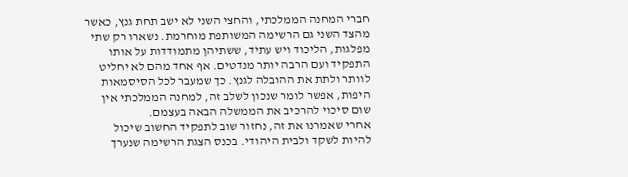חברי המחנה הממלכתי, והחצי השני לא ישב תחת גנץ, כאשר מהצד השני גם הרשימה המשותפת מוחרמת. נשארו רק שתי מפלגות, הליכוד ויש עתיד, ששתיהן מתמודדות על אותו התפקיד ועם הרבה יותר מנדטים. אף אחד מהם לא יחליט לוותר ולתת את ההובלה לגנץ. כך שמעבר לכל הסיסמאות היפות, אפשר לומר שנכון לשלב זה, למחנה הממלכתי אין שום סיכוי להרכיב את הממשלה הבאה בעצמם.
אחרי שאמרנו את זה, נחזור שוב לתפקיד החשוב שיכול להיות לשקד ולבית היהודי. בכנס הצגת הרשימה שנערך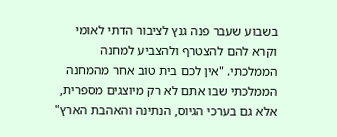בשבוע שעבר פנה גנץ לציבור הדתי לאומי וקרא להם להצטרף ולהצביע למחנה הממלכתי. "אין לכם בית טוב אחר מהמחנה הממלכתי שבו אתם לא רק מיוצגים מספרית, אלא גם בערכי הגיוס, הנתינה והאהבת הארץ"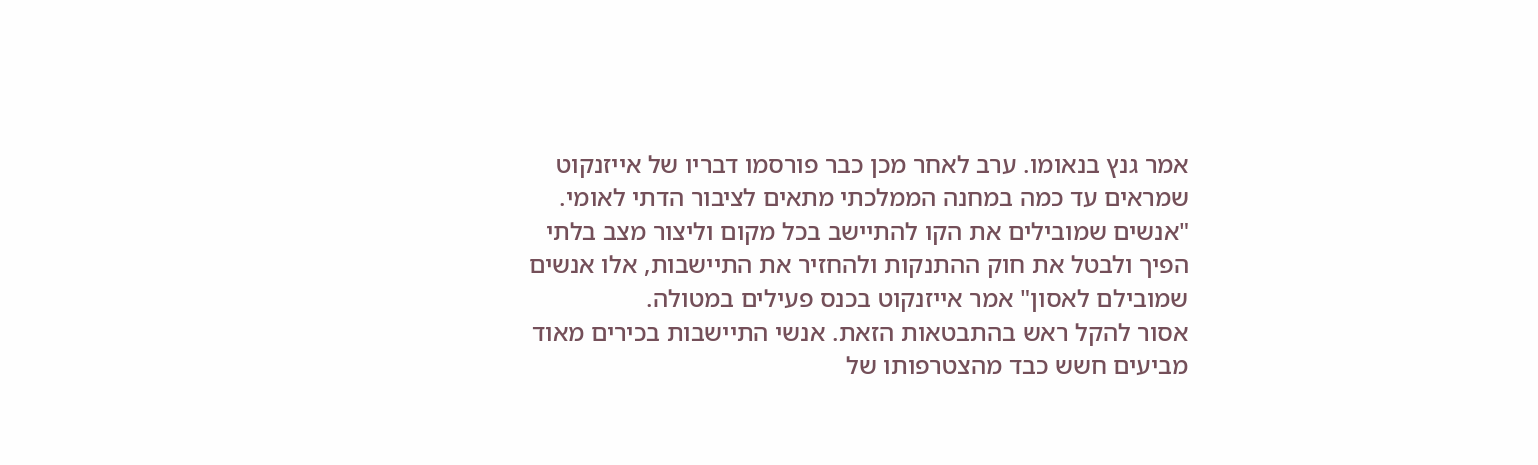אמר גנץ בנאומו. ערב לאחר מכן כבר פורסמו דבריו של אייזנקוט שמראים עד כמה במחנה הממלכתי מתאים לציבור הדתי לאומי. "אנשים שמובילים את הקו להתיישב בכל מקום וליצור מצב בלתי הפיך ולבטל את חוק ההתנקות ולהחזיר את התיישבות, אלו אנשים שמובילם לאסון" אמר אייזנקוט בכנס פעילים במטולה.
אסור להקל ראש בהתבטאות הזאת. אנשי התיישבות בכירים מאוד מביעים חשש כבד מהצטרפותו של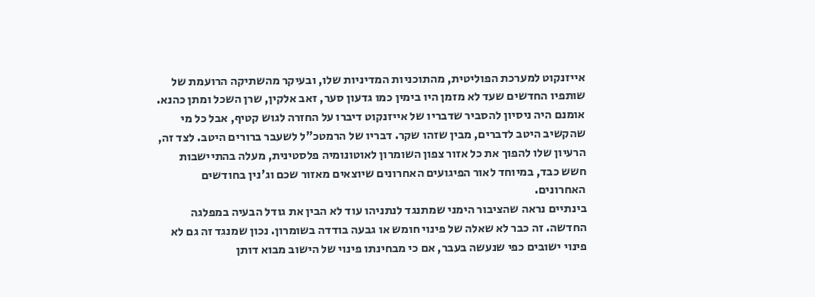אייזנקוט למערכת הפוליטית, מהתוכניות המדיניות שלו, ובעיקר מהשתיקה הרועמת של שותפיו החדשים שעד לא מזמן היו בימין כמו גדעון סער, זאב אלקין, שרן השכל ומתן כהנא. אומנם היה ניסיון להסביר שדבריו של אייזנקוט דיברו על החזרה לגוש קטיף, אבל כל מי שהקשיב היטב לדברים, מבין שזהו שקר. דבריו של הרמטכ"ל לשעבר ברורים היטב. לצד זה, הרעיון שלו להפוך את כל אזור צפון השומרון לאוטונומיה פלסטינית, מעלה בהתיישבות חשש כבד, במיוחד לאור הפיגועים האחרונים שיוצאים מאזור שכם וג'נין בחודשים האחרונים.
בינתיים נראה שהציבור הימני שמתנגד לנתניהו עוד לא הבין את גודל הבעיה במפלגה החדשה. זה כבר לא שאלה של פינוי חומש או גבעה בודדה בשומרון. נכון שמנגד זה גם לא פינוי ישובים כפי שנעשה בעבר, אם כי מבחינתו פינוי של הישוב מבוא דותן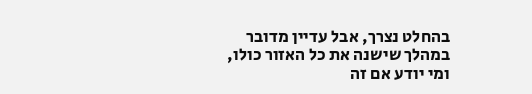בהחלט נצרך, אבל עדיין מדובר במהלך שישנה את כל האזור כולו, ומי יודע אם זה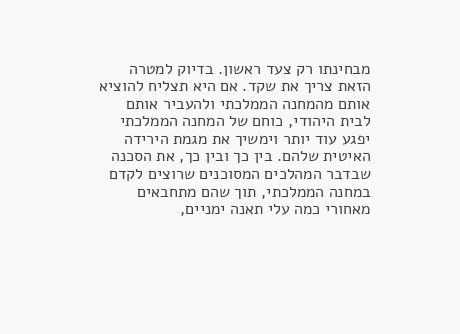מבחינתו רק צעד ראשון. בדיוק למטרה הזאת צריך את שקד. אם היא תצליח להוציא אותם מהמחנה הממלכתי ולהעביר אותם לבית היהודי, כוחם של המחנה הממלכתי יפגע עוד יותר וימשיך את מגמת הירידה האיטית שלהם. בין כך ובין כך, את הסכנה שבדבר המהלכים המסוכנים שרוצים לקדם במחנה הממלכתי, תוך שהם מתחבאים מאחורי כמה עלי תאנה ימניים,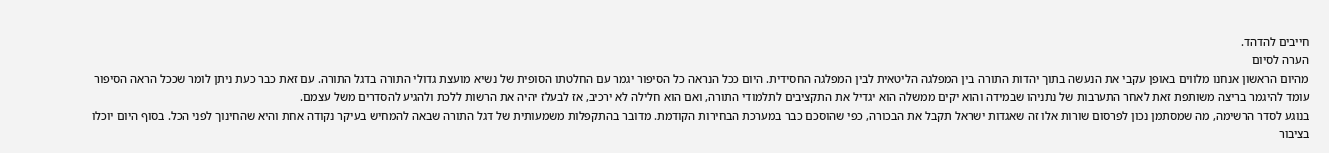חייבים להדהד.
הערה לסיום
מהיום הראשון אנחנו מלווים באופן עקבי את הנעשה בתוך יהדות התורה בין המפלגה הליטאית לבין המפלגה החסידית. היום ככל הנראה כל הסיפור יגמר עם החלטתו הסופית של נשיא מועצת גדולי התורה בדגל התורה. עם זאת כבר כעת ניתן לומר שככל הראה הסיפור עומד להיגמר בריצה משותפת זאת לאחר התערבות של נתניהו שבמידה והוא יקים ממשלה הוא יגדיל את התקציבים לתלמודי התורה, ואם הוא חלילה לא ירכיב, אז לבעלז יהיה את הרשות ללכת ולהגיע להסדרים משל עצמם.
בנוגע לסדר הרשימה, מה שמסתמן נכון לפרסום שורות אלו זה שאגדות ישראל תקבל את הבכורה, כפי שהוסכם כבר במערכת הבחירות הקודמת. מדובר בהתקפלות משמעותית של דגל התורה שבאה להמחיש בעיקר נקודה אחת והיא שהחינוך לפני הכל. בסוף היום יוכלו בציבור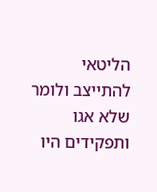הליטאי להתייצב ולומר שלא אגו ותפקידים היו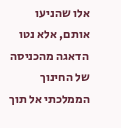אלו שהניעו אותם, אלא נטו הדאגה מהכניסה של החינוך הממלכתי אל תוך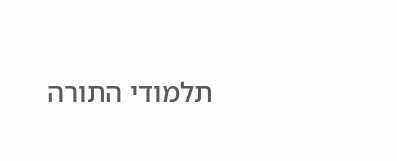תלמודי התורה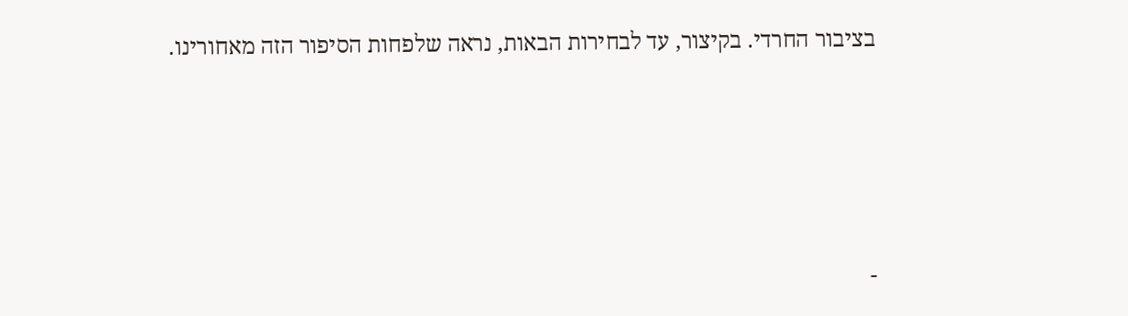בציבור החרדי. בקיצור, עד לבחירות הבאות, נראה שלפחות הסיפור הזה מאחורינו.






-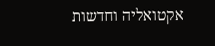אקטואליה וחדשות